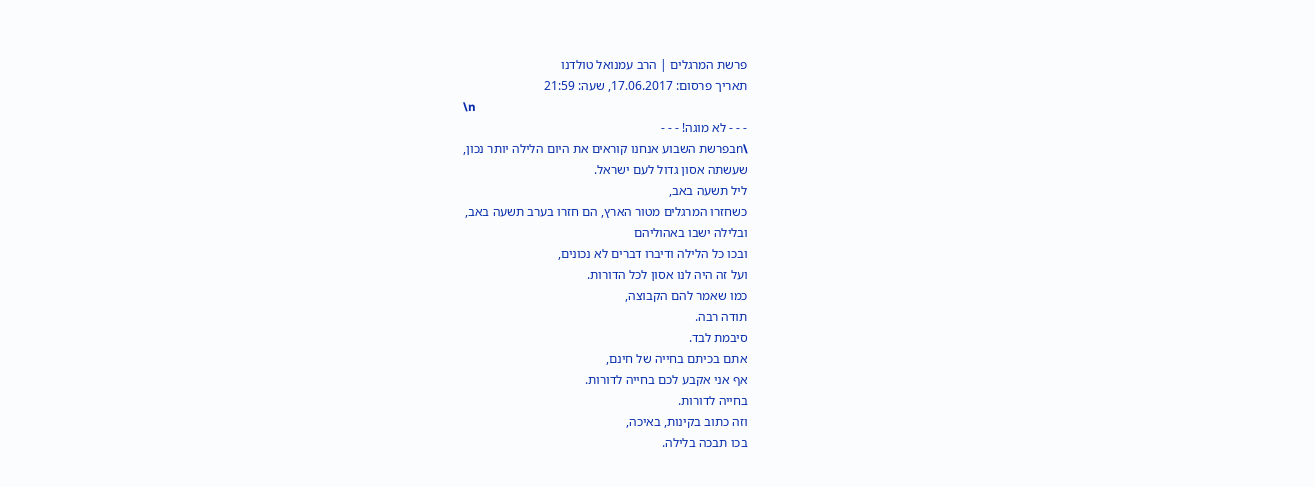פרשת המרגלים | הרב עמנואל טולדנו
תאריך פרסום: 17.06.2017, שעה: 21:59
\n
- - - לא מוגה! - - -
\nבפרשת השבוע אנחנו קוראים את היום הלילה יותר נכון,
שעשתה אסון גדול לעם ישראל.
ליל תשעה באב,
כשחזרו המרגלים מטור הארץ, הם חזרו בערב תשעה באב,
ובלילה ישבו באהוליהם
ובכו כל הלילה ודיברו דברים לא נכונים,
ועל זה היה לנו אסון לכל הדורות.
כמו שאמר להם הקבוצה,
תודה רבה.
סיבמת לבד.
אתם בכיתם בחייה של חינם,
אף אני אקבע לכם בחייה לדורות.
בחייה לדורות.
וזה כתוב בקינות, באיכה,
בכו תבכה בלילה.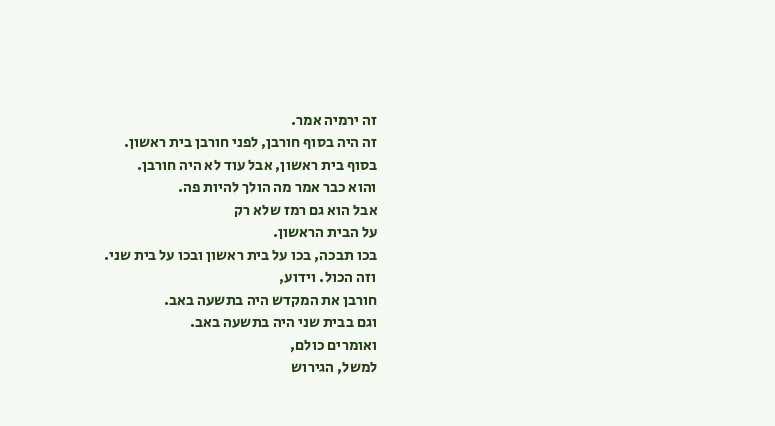זה ירמיה אמר.
זה היה בסוף חורבן, לפני חורבן בית ראשון.
בסוף בית ראשון, אבל עוד לא היה חורבן.
והוא כבר אמר מה הולך להיות פה.
אבל הוא גם רמז שלא רק
על הבית הראשון.
בכו תבכה, בכו על בית ראשון ובכו על בית שני.
וזה הכול. וידוע,
חורבן את המקדש היה בתשעה באב.
וגם בבית שני היה בתשעה באב.
ואומרים כולם,
למשל, הגירוש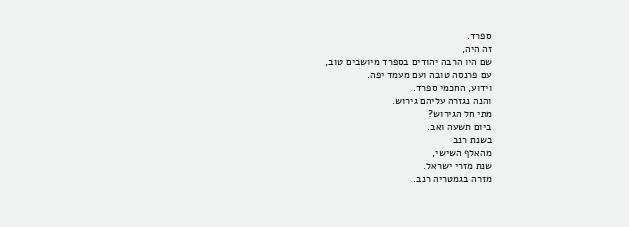ספרד.
זה היה,
שם היו הרבה יהודים בספרד מיושבים טוב,
עם פרנסה טובה ועם מעמד יפה.
וידוע, החכמי ספרד.
והנה נגזרה עליהם גירוש.
מתי חל הגירוש?
ביום תשעה ואב.
בשנת רנב
מהאלף השישי,
שנת מזרי ישראל.
מזרה בגמטריה רנב.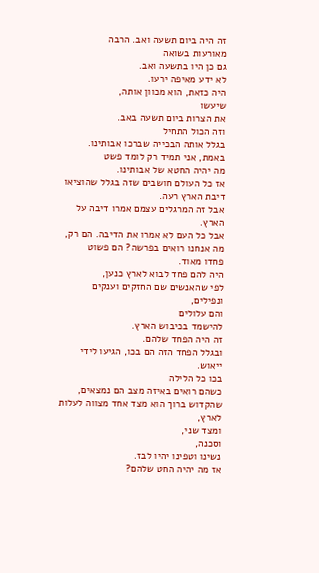זה היה ביום תשעה ואב. הרבה
מאורעות בשואה
גם כן היו בתשעה ואב.
לא ידע מאיפה ירעו.
היה כזאת, הוא מכוון אותה,
שיעשו
את הצרות ביום תשעה באב.
וזה הכול התחיל
בגלל אותה הבכייה שברכו אבותינו.
באמת, אני תמיד רק לומד פשט
מה יהיה החטא של אבותינו.
אז כל העולם חושבים שזה בגלל שהוציאו דיבת הארץ רעה.
אבל זה המרגלים עצמם אמרו דיבה על הארץ.
אבל כל העם לא אמרו את הדיבה. הם רק,
מה אנחנו רואים בפרשה? הם פשוט
פחדו מאוד.
היה להם פחד לבוא לארץ כנען,
לפי שהאנשים שם החזקים וענקים ונפילים,
והם עלולים
להישמד בכיבוש הארץ.
זה היה הפחד שלהם.
ובגלל הפחד הזה הם בכו, הגיעו לידי ייאוש.
בכו כל הלילה
כשהם רואים באיזה מצב הם נמצאים,
שהקדוש ברוך הוא מצד אחד מצווה לעלות לארץ,
ומצד שני,
וסכנה,
נשינו וטפינו יהיו לבז.
אז מה יהיה החט שלהם?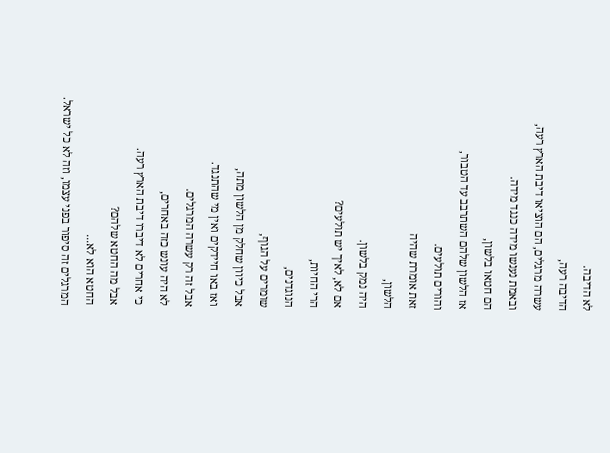לא הדיבה.
הדיבה רעה,
עשרה מרגלים, הם הוציאו דיבת הארץ רעה,
ובאמת נענשו מידה כנגד מידה.
הם חטאו בלשון,
אז הלשון שלהם השתרבב עד הטבור,
והורים תולעים.
זאת אומרת שהיה
הלשון,
היה נמק בלשון.
אם לא, לאיך יש תולעים?
הרי החיות,
הנוגדנים,
שומרים על הגוף,
אבל כיוון שחלק מן הלשון מתה,
ואז באו חיידקים ואין מי שהתנגד.
אבל זה רק עשרה המרגלים.
לא היה עונש כזה באחרים,
כי אחרים לא דיברו דיבת הארץ רעה.
אבל מה החטא שלהם?
החטא הוא לא...
המרגלים זה סיפור בפני עצמו, וזה לא כל ישראל.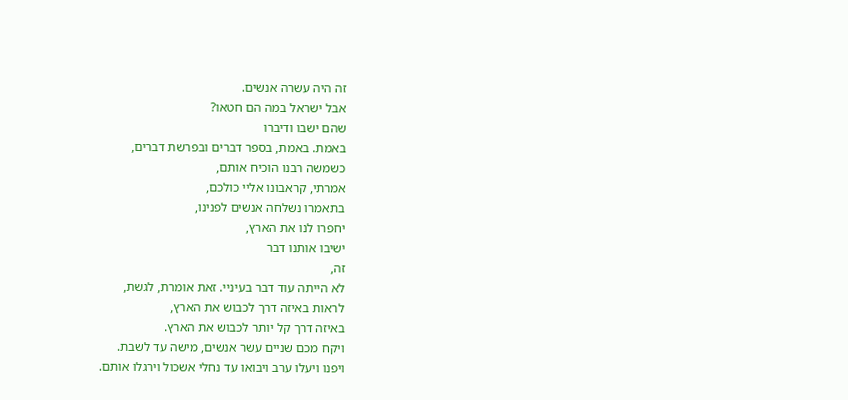זה היה עשרה אנשים.
אבל ישראל במה הם חטאו?
שהם ישבו ודיברו
באמת. באמת, בספר דברים ובפרשת דברים,
כשמשה רבנו הוכיח אותם,
אמרתי, קראבונו אליי כולכם,
בתאמרו נשלחה אנשים לפנינו,
יחפרו לנו את הארץ,
ישיבו אותנו דבר
זה,
לא הייתה עוד דבר בעיניי. זאת אומרת, לגשת,
לראות באיזה דרך לכבוש את הארץ,
באיזה דרך קל יותר לכבוש את הארץ.
ויקח מכם שניים עשר אנשים, מישה עד לשבת.
ויפנו ויעלו ערב ויבואו עד נחלי אשכול וירגלו אותם.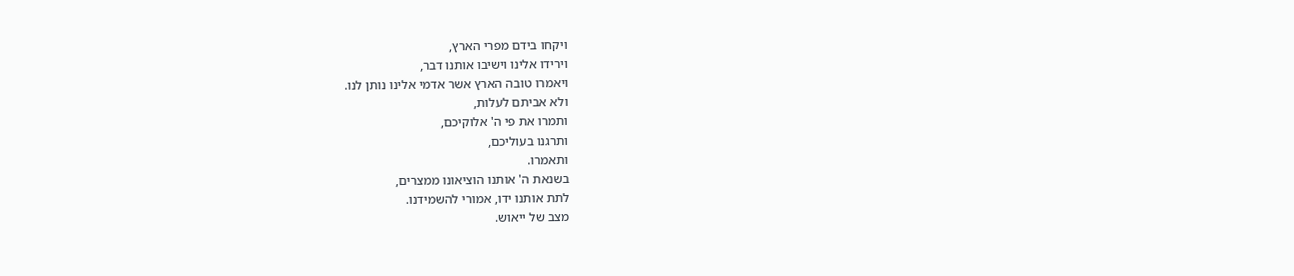ויקחו בידם מפרי הארץ,
וירידו אלינו וישיבו אותנו דבר,
ויאמרו טובה הארץ אשר אדמי אלינו נותן לנו.
ולא אביתם לעלות,
ותמרו את פי ה' אלוקיכם,
ותרגנו בעוליכם,
ותאמרו.
בשנאת ה' אותנו הוציאונו ממצרים,
לתת אותנו ידו, אמורי להשמידנו.
מצב של ייאוש.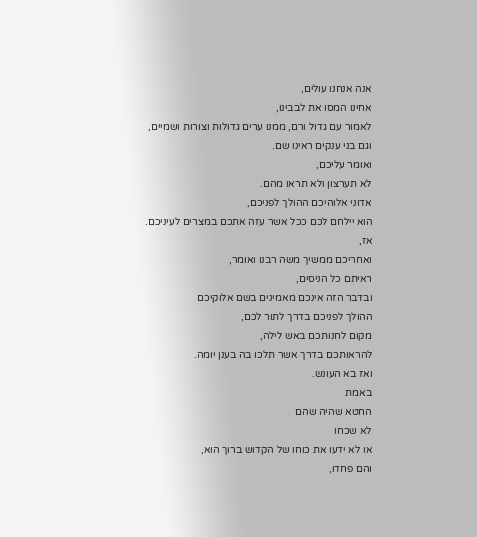אנה אנחנו עולים,
אחינו המסו את לבבינו,
לאמור עם גדול ורם, ממנו ערים גדולות וצורות ושמיים,
וגם בני ענקים ראינו שם.
ואומר עליכם,
לא תערצון ולא תראו מהם.
אדוני אלוהיכם ההולך לפניכם,
הוא יילחם לכם ככל אשר עזה אתכם במצרים לעיניכם.
אז,
ואחריכם ממשיך משה רבנו ואומר,
ראיתם כל הניסים,
ובדבר הזה אינכם מאמינים בשם אלוקיכם
ההולך לפניכם בדרך לתור לכם,
מקום לחנותכם באש לילה,
להראותכם בדרך אשר תלכו בה בענן יומה.
ואז בא העונש.
באמת
החטא שהיה שהם
לא שכחו
או לא ידעו את כוחו של הקדוש ברוך הוא,
והם פחדו,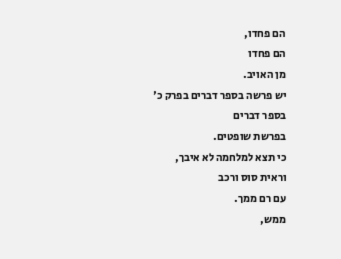הם פחדו,
הם פחדו
מן האויב.
יש פרשה בספר דברים בפרק כ'
בספר דברים
בפרשת שופטים.
כי תצא למלחמה לא איבך,
וראית סוס ורכב
עם רם ממך.
ממש,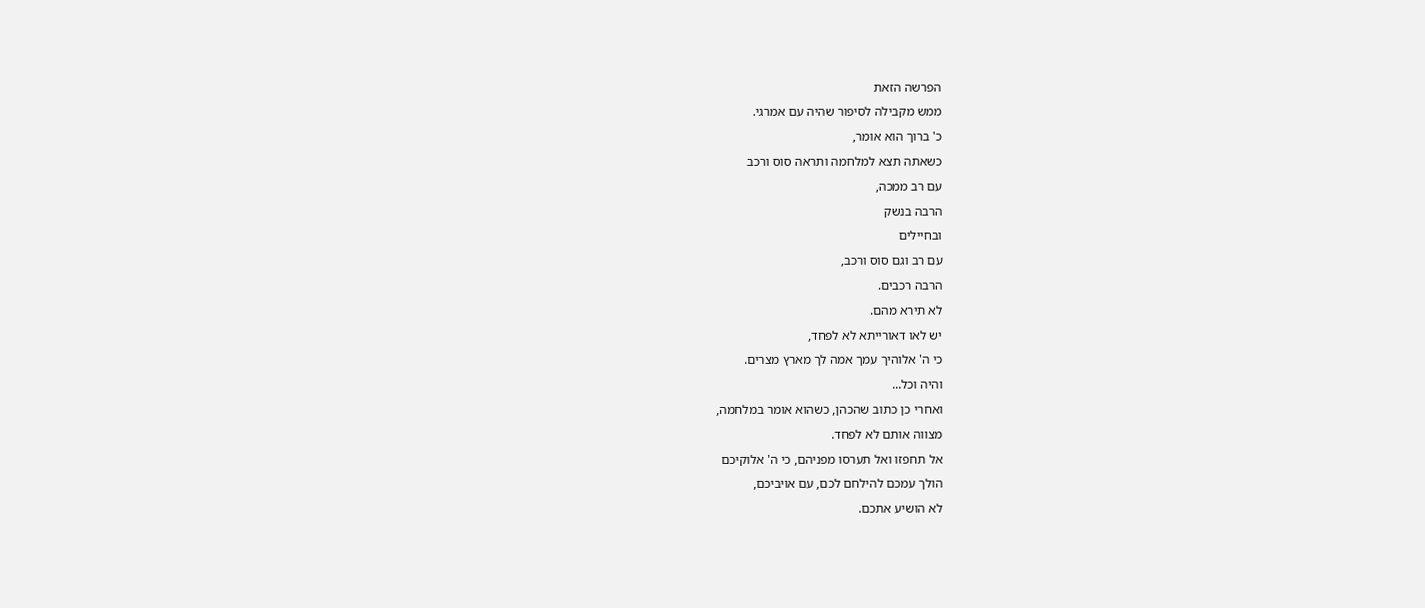הפרשה הזאת
ממש מקבילה לסיפור שהיה עם אמרגי.
כ' ברוך הוא אומר,
כשאתה תצא למלחמה ותראה סוס ורכב
עם רב ממכה,
הרבה בנשק
ובחיילים
עם רב וגם סוס ורכב,
הרבה רכבים.
לא תירא מהם.
יש לאו דאורייתא לא לפחד,
כי ה' אלוהיך עמך אמה לך מארץ מצרים.
והיה וכל...
ואחרי כן כתוב שהכהן, כשהוא אומר במלחמה,
מצווה אותם לא לפחד.
אל תחפזו ואל תערסו מפניהם, כי ה' אלוקיכם
הולך עמכם להילחם לכם, עם אויביכם,
לא הושיע אתכם.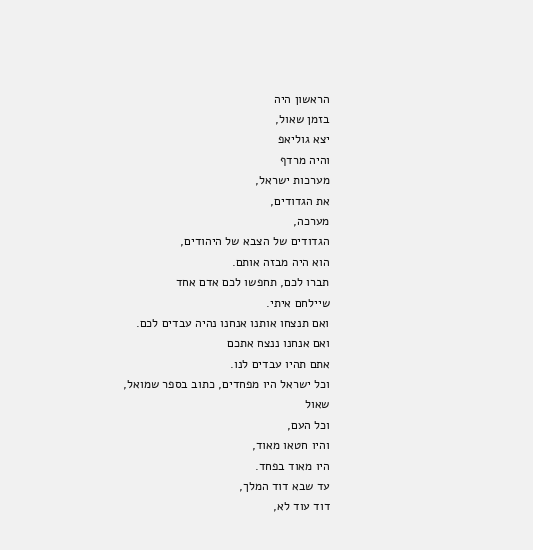הראשון היה
בזמן שאול,
יצא גוליאפ
והיה מרדף
מערכות ישראל,
את הגדודים,
מערכה,
הגדודים של הצבא של היהודים,
הוא היה מבזה אותם.
תברו לכם, תחפשו לכם אדם אחד
שיילחם איתי.
ואם תנצחו אותנו אנחנו נהיה עבדים לכם.
ואם אנחנו ננצח אתכם
אתם תהיו עבדים לנו.
וכל ישראל היו מפחדים, כתוב בספר שמואל,
שאול
וכל העם,
והיו חטאו מאוד,
היו מאוד בפחד.
עד שבא דוד המלך,
דוד עוד לא,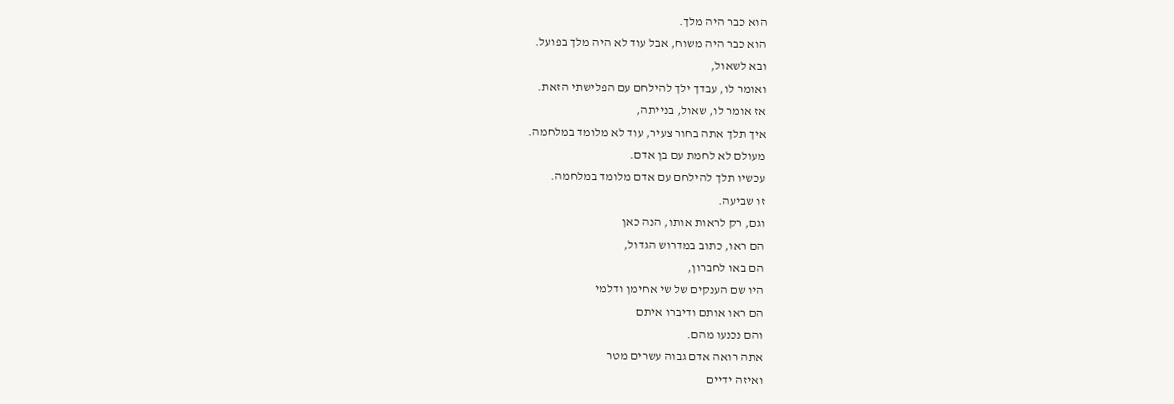הוא כבר היה מלך.
הוא כבר היה משוח, אבל עוד לא היה מלך בפועל.
ובא לשאול,
ואומר לו, עבדך ילך להילחם עם הפלישתי הזאת.
אז אומר לו, שאול, בנייתה,
איך תלך אתה בחור צעיר, עוד לא מלומד במלחמה.
מעולם לא לחמת עם בן אדם.
עכשיו תלך להילחם עם אדם מלומד במלחמה.
זו שביעה.
וגם, רק לראות אותו, הנה כאן
הם ראו, כתוב במדרוש הגדול,
הם באו לחברון,
היו שם הענקים של שי אחימן ודלמי
הם ראו אותם ודיברו איתם
והם נכנעו מהם.
אתה רואה אדם גבוה עשרים מטר
ואיזה ידיים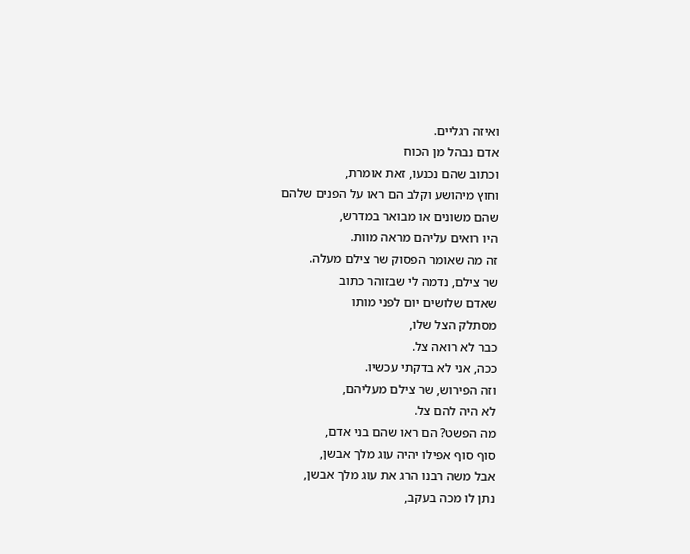ואיזה רגליים.
אדם נבהל מן הכוח
וכתוב שהם נכנעו, זאת אומרת,
וחוץ מיהושע וקלב הם ראו על הפנים שלהם
שהם משונים או מבואר במדרש,
היו רואים עליהם מראה מוות.
זה מה שאומר הפסוק שר צילם מעלה.
שר צילם, נדמה לי שבזוהר כתוב
שאדם שלושים יום לפני מותו
מסתלק הצל שלו,
כבר לא רואה צל.
ככה, אני לא בדקתי עכשיו.
וזה הפירוש, שר צילם מעליהם,
לא היה להם צל.
מה הפשט? הם ראו שהם בני אדם,
סוף סוף אפילו יהיה עוג מלך אבשן,
אבל משה רבנו הרג את עוג מלך אבשן,
נתן לו מכה בעקב,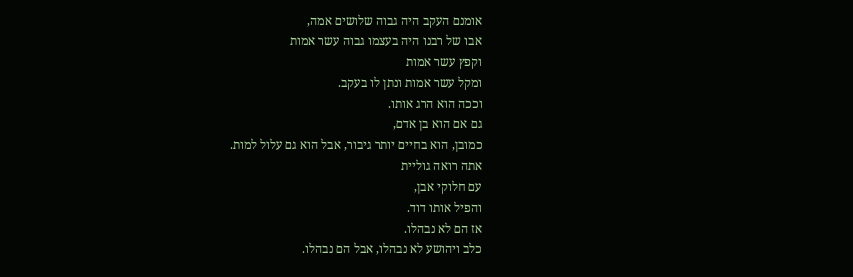אומנם העקב היה גבוה שלושים אמה,
אבו של רבנו היה בעצמו גבוה עשר אמות
וקפץ עשר אמות
ומקל עשר אמות ונתן לו בעקב.
וככה הוא הרג אותו.
גם אם הוא בן אדם,
כמובן, הוא בחיים יותר גיבור, אבל הוא גם עלול למות.
אתה רואה גוליית
עם חלוקי אבן,
והפיל אותו דוד.
אז הם לא נבהלו.
כלב ויהושע לא נבהלו, אבל הם נבהלו.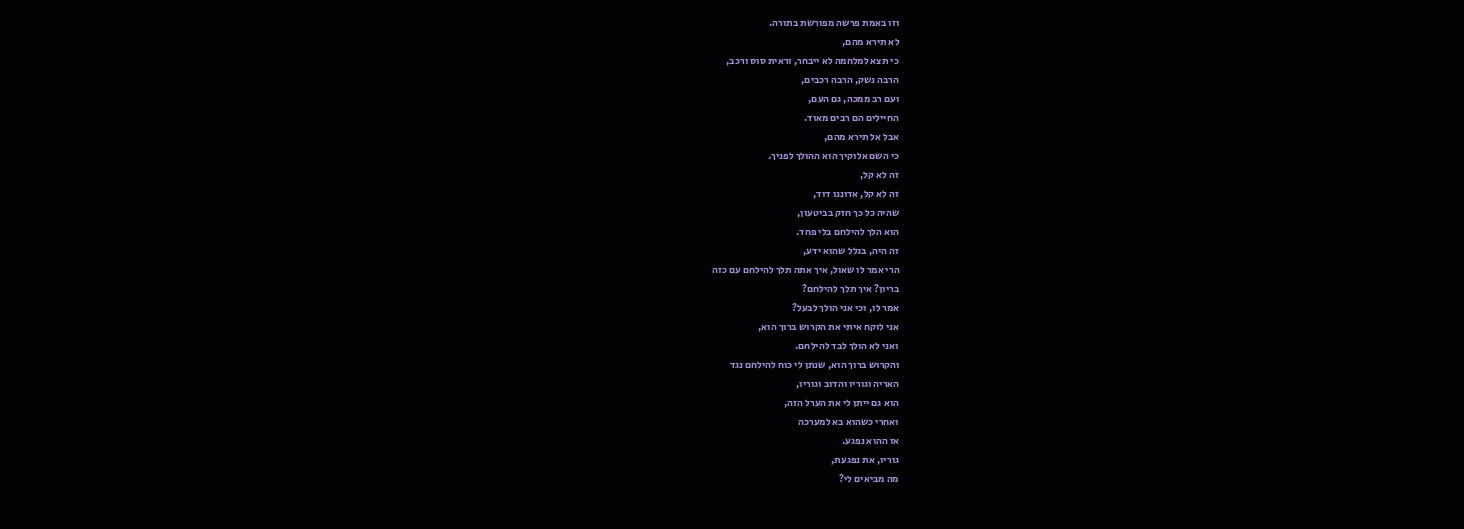וזו באמת פרשה מפורשת בתורה.
לא תירא מהם,
כי תצא למלחמה לא ייבחר, וראית סוס ורכב,
הרבה נשק, הרבה רכבים,
ועם רב ממכה, גם העם,
החיילים הם רבים מאוד.
אבל אל תירא מהם,
כי השם אלוקיך הוא ההולך לפניך.
זה לא קל,
זה לא קל, אדוננו דוד,
שהיה כל כך חזק בביטעון,
הוא הלך להילחם בלי פחד.
זה היה, בגלל שהוא ידע,
הרי אמר לו שאול, איך אתה תלך להילחם עם כזה
בריון? איך תלך להילחם?
אמר לו, וכי אני הולך לבעל?
אני לוקח איתי את הקרוש ברוך הוא,
ואני לא הולך לבד להילחם.
והקרוש ברוך הוא, שנתן לי כוח להילחם נגד
האריה וגוריו והדוב וגוריו,
הוא גם ייתן לי את הערל הזה,
ואחרי כשהוא בא למערכה
אז ההוא נפגע.
גוריו, את נפגעת,
מה מביאים לי?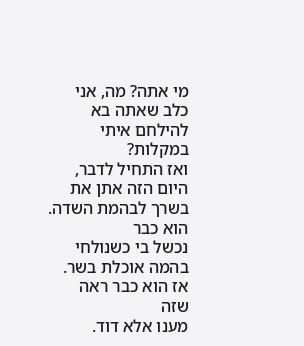מי אתה? מה, אני כלב שאתה בא להילחם איתי במקלות?
ואז התחיל לדבר,
היום הזה אתן את בשרך לבהמת השדה.
הוא כבר
נכשל בי כשנולחי בהמה אוכלת בשר.
אז הוא כבר ראה שזה
מענו אלא דוד.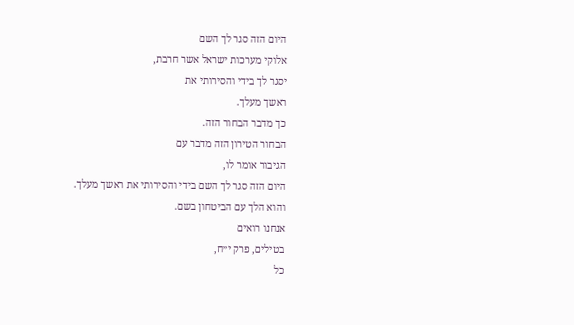היום הזה סגר לך השם
אלוקי מערכות ישראל אשר חרבת,
יסגר לך בידי והסירותי את
ראשך מעלך.
כך מדבר הבחור הזה.
הבחור הטירון הזה מדבר עם
הגיבור אומר לו,
היום הזה סגר לך השם בידי והסירותי את ראשך מעלך.
והוא הלך עם הביטחון בשם.
אנחנו רואים
בטילים, פרק י״ח,
כל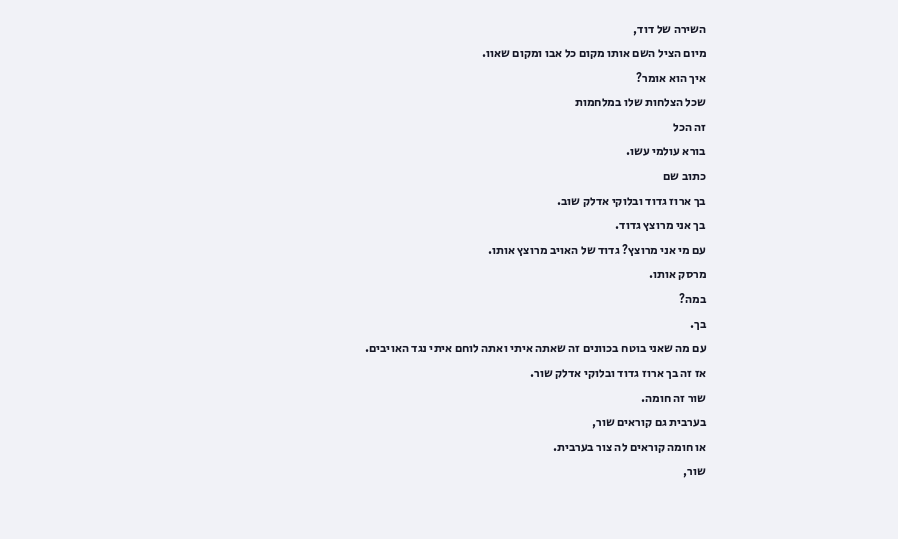השירה של דוד,
מיום הציל השם אותו מקום כל אבו ומקום שאוו.
איך הוא אומר?
שכל הצלחות שלו במלחמות
זה הכל
בורא עולמי עשו.
כתוב שם
בך ארוז גדוד ובלוקי אדלק שוב.
בך אני מרוצץ גדוד.
עם מי אני מרוצץ? גדוד של האויב מרוצץ אותו.
מרסק אותו.
במה?
בך.
עם מה שאני בוטח בכוונים זה שאתה איתי ואתה לוחם איתי נגד האויבים.
אז זה בך ארוז גדוד ובלוקי אדלק שור.
שור זה חומה.
בערבית גם קוראים שור,
או חומה קוראים לה צור בערבית.
שור,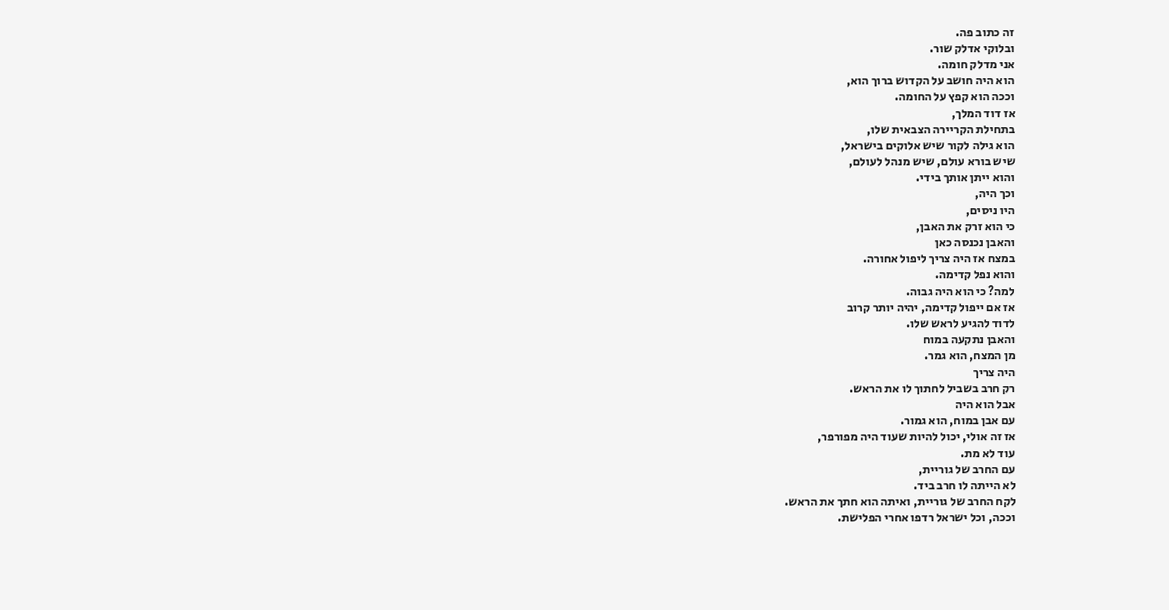זה כתוב פה.
ובלוקי אדלק שור.
אני מדלק חומה.
הוא היה חושב על הקדוש ברוך הוא,
וככה הוא קפץ על החומה.
אז דוד המלך,
בתחילת הקריירה הצבאית שלו,
הוא גילה לקור שיש אלוקים בישראל,
שיש בורא עולם, שיש מנהל לעולם,
והוא ייתן אותך בידי.
וכך היה,
היו ניסים,
כי הוא זרק את האבן,
והאבן נכנסה כאן
במצח אז היה צריך ליפול אחורה.
והוא נפל קדימה.
למה? כי הוא היה גבוה.
אז אם ייפול קדימה, יהיה יותר קרוב
לדוד להגיע לראש שלו.
והאבן נתקעה במוח
מן המצח, הוא גמר.
היה צריך
רק חרב בשביל לחתוך לו את הראש.
אבל הוא היה
עם אבן במוח, הוא גמור.
אז זה אולי, יכול להיות שעוד היה מפורפר,
עוד לא מת.
עם החרב של גוריית,
לא הייתה לו חרב ביד.
לקח החרב של גוריית, ואיתה הוא חתך את הראש.
וככה, וכל ישראל רדפו אחרי הפלישת.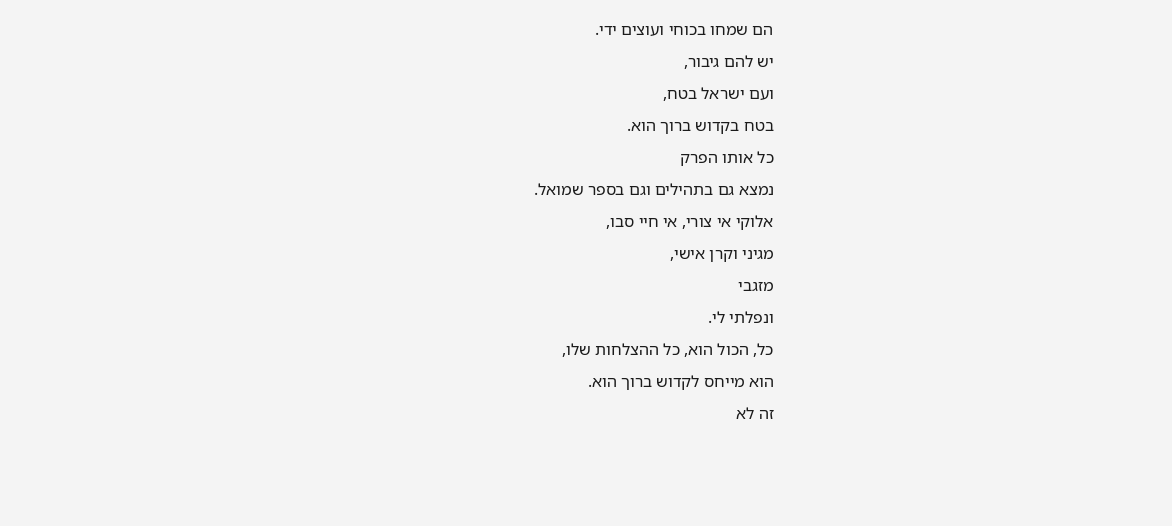הם שמחו בכוחי ועוצים ידי.
יש להם גיבור,
ועם ישראל בטח,
בטח בקדוש ברוך הוא.
כל אותו הפרק
נמצא גם בתהילים וגם בספר שמואל.
אלוקי אי צורי, אי חיי סבו,
מגיני וקרן אישי,
מזגבי
ונפלתי לי.
כל, הכול הוא, כל ההצלחות שלו,
הוא מייחס לקדוש ברוך הוא.
זה לא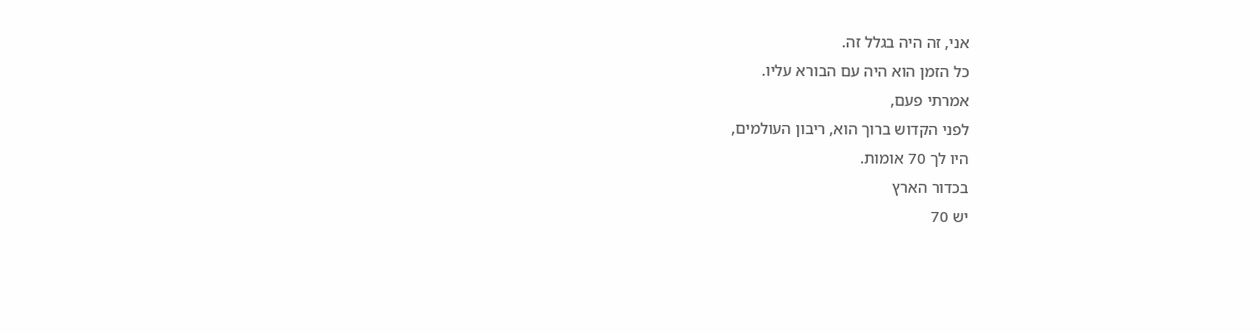אני, זה היה בגלל זה.
כל הזמן הוא היה עם הבורא עליו.
אמרתי פעם,
לפני הקדוש ברוך הוא, ריבון העולמים,
היו לך 70 אומות.
בכדור הארץ
יש 70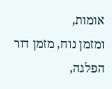אומות,
ומזמן נוח, מזמן דור הפלגה,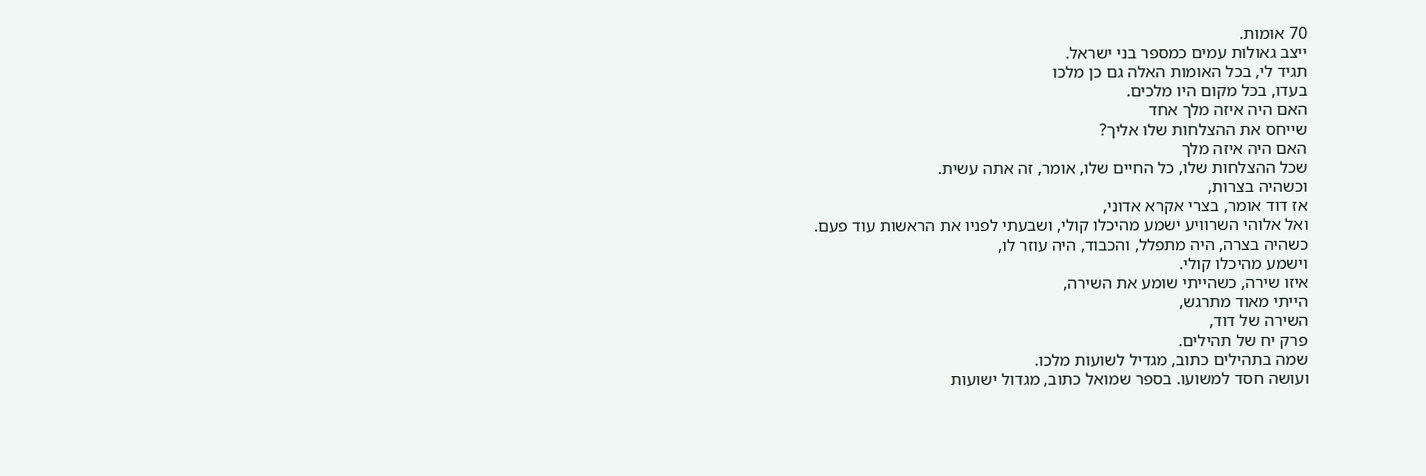70 אומות.
ייצב גאולות עמים כמספר בני ישראל.
תגיד לי, בכל האומות האלה גם כן מלכו
בעדו, בכל מקום היו מלכים.
האם היה איזה מלך אחד
שייחס את ההצלחות שלו אליך?
האם היה איזה מלך
שכל ההצלחות שלו, כל החיים שלו, אומר, זה אתה עשית.
וכשהיה בצרות,
אז דוד אומר, בצרי אקרא אדוני,
ואל אלוהי השרוויע ישמע מהיכלו קולי, ושבעתי לפניו את הראשות עוד פעם.
כשהיה בצרה, היה מתפלל, והכבוד, היה עוזר לו,
וישמע מהיכלו קולי.
איזו שירה, כשהייתי שומע את השירה,
הייתי מאוד מתרגש,
השירה של דוד,
פרק יח של תהילים.
שמה בתהילים כתוב, מגדיל לשועות מלכו.
ועושה חסד למשועו. בספר שמואל כתוב, מגדול ישועות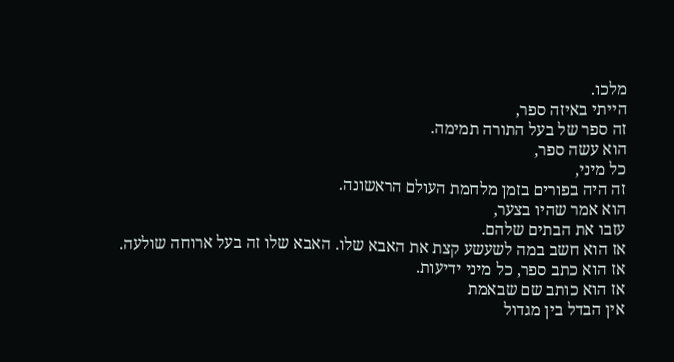מלכו.
הייתי באיזה ספר,
זה ספר של בעל התורה תמימה.
הוא עשה ספר,
כל מיני,
זה היה בפורים בזמן מלחמת העולם הראשונה.
הוא אמר שהיו בצער,
עזבו את הבתים שלהם.
אז הוא חשב במה לשעשע קצת את האבא שלו. האבא שלו זה בעל ארוחה שולעה.
אז הוא כתב ספר, כל מיני ידיעות.
אז הוא כותב שם שבאמת
אין הבדל בין מגדול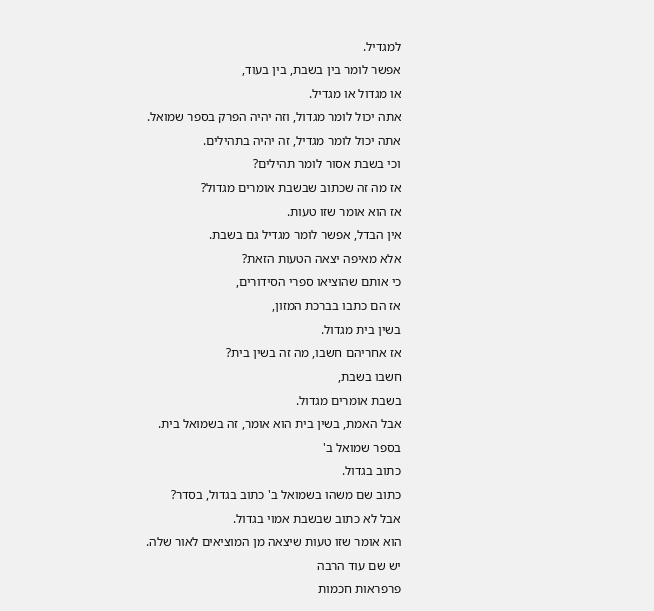למגדיל.
אפשר לומר בין בשבת, בין בעוד,
או מגדול או מגדיל.
אתה יכול לומר מגדול, וזה יהיה הפרק בספר שמואל.
אתה יכול לומר מגדיל, זה יהיה בתהילים.
וכי בשבת אסור לומר תהילים?
אז מה זה שכתוב שבשבת אומרים מגדול?
אז הוא אומר שזו טעות.
אין הבדל, אפשר לומר מגדיל גם בשבת.
אלא מאיפה יצאה הטעות הזאת?
כי אותם שהוציאו ספרי הסידורים,
אז הם כתבו בברכת המזון,
בשין בית מגדול.
אז אחריהם חשבו, מה זה בשין בית?
חשבו בשבת,
בשבת אומרים מגדול.
אבל האמת, בשין בית הוא אומר, זה בשמואל בית.
בספר שמואל ב'
כתוב בגדול.
כתוב שם משהו בשמואל ב' כתוב בגדול, בסדר?
אבל לא כתוב שבשבת אמוי בגדול.
הוא אומר שזו טעות שיצאה מן המוציאים לאור שלה.
יש שם עוד הרבה
פרפראות חכמות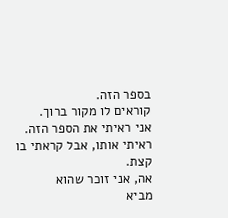בספר הזה.
קוראים לו מקור ברוך.
אני ראיתי את הספר הזה.
ראיתי אותו, אבל קראתי בו קצת.
אה, אני זוכר שהוא
מביא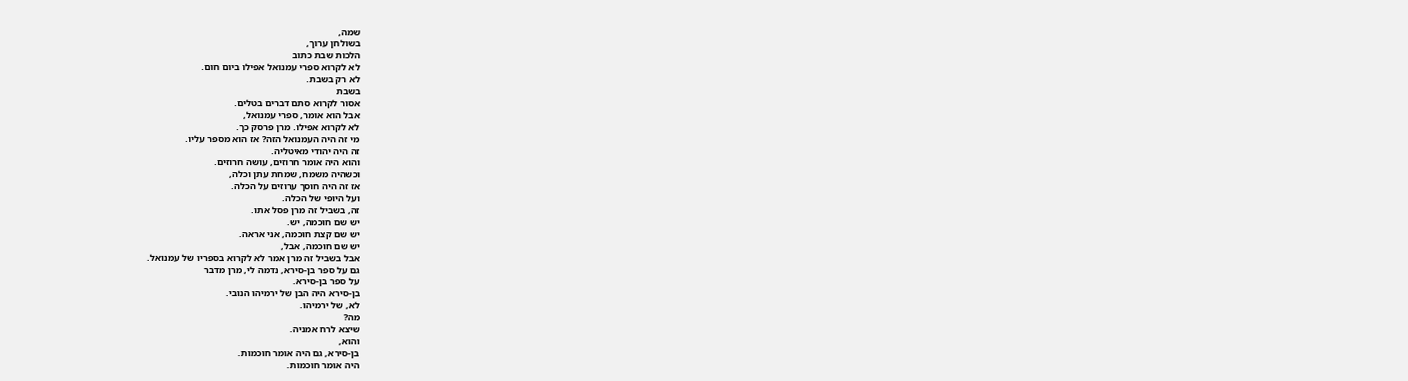שמה,
בשולחן ערוך,
הלכות שבת כתוב
לא לקרוא ספרי עמנואל אפילו ביום חום.
לא רק בשבת.
בשבת
אסור לקרוא סתם דברים בטלים.
אבל הוא אומר, ספרי עמנואל,
לא לקרוא אפילו. מרן פרסק כך.
מי זה היה העמנואל הזה? אז הוא מספר עליו.
זה היה יהודי מאיטליה.
והוא היה אומר חרוזים, עושה חרוזים.
וכשהיה משמח, שמחת עתן וכלה,
אז זה היה חוסך ערוזים על הכלה.
ועל היופי של הכלה.
זה, בשביל זה מרן פסל אתו.
יש שם חוכמה, יש.
יש שם קצת חוכמה, אני אראה.
יש שם חוכמה, אבל,
אבל בשביל זה מרן אמר לא לקרוא בספריו של עמנואל.
גם על ספר בן-סירא, נדמה לי, מרן מדבר
על ספר בן-סירא.
בן-סירא היה הבן של ירמיהו הנובי.
לא, של ירמיהו.
מה?
שיצא לרח אמניה.
והוא,
בן-סירא, גם היה אומר חוכמות.
היה אומר חוכמות.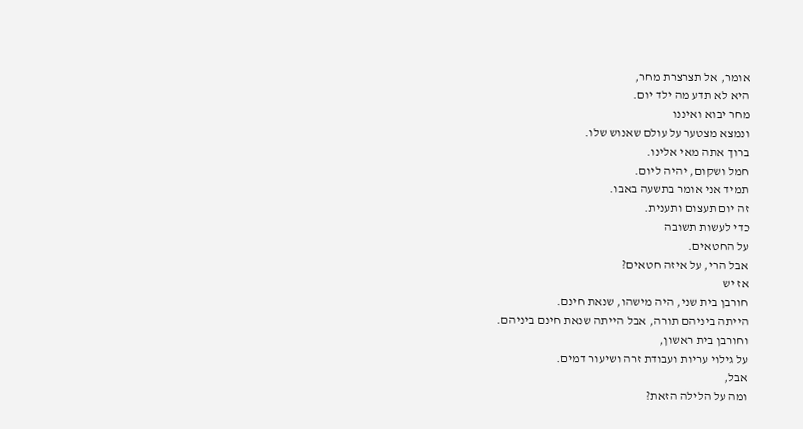אומר, אל תצרצרת מחר,
היא לא תדע מה ילד יום.
מחר יבוא ואיננו
ונמצא מצטער על עולם שאנוש שלו.
ברוך אתה מאי אלינו.
חמל ושקום, יהיה ליום.
תמיד אני אומר בתשעה באבו.
זה יום תעצום ותענית.
כדי לעשות תשובה
על החטאים.
אבל הרי, על איזה חטאים?
אז יש
חורבן בית שני, היה מישהו, שנאת חינם.
הייתה ביניהם תורה, אבל הייתה שנאת חינם ביניהם.
וחורבן בית ראשון,
על גילוי עריות ועבודת זרה ושיעור דמים.
אבל,
ומה על הלילה הזאת?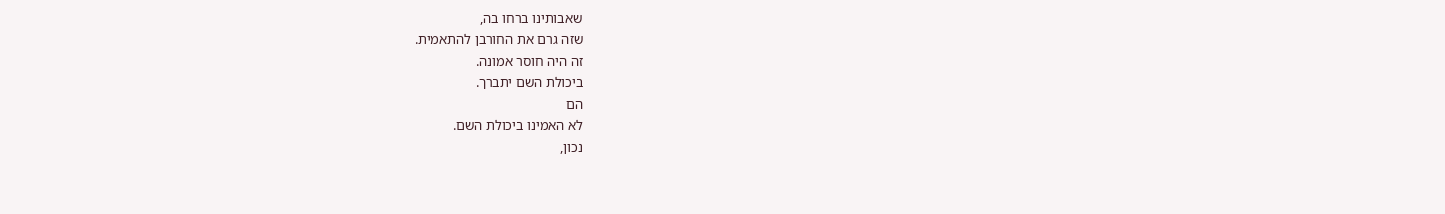שאבותינו ברחו בה,
שזה גרם את החורבן להתאמית.
זה היה חוסר אמונה.
ביכולת השם יתברך.
הם
לא האמינו ביכולת השם.
נכון,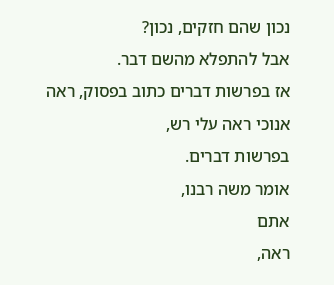נכון שהם חזקים, נכון?
אבל להתפלא מהשם דבר.
אז בפרשות דברים כתוב בפסוק, ראה אנוכי ראה עלי רש,
בפרשות דברים.
אומר משה רבנו,
אתם
ראה,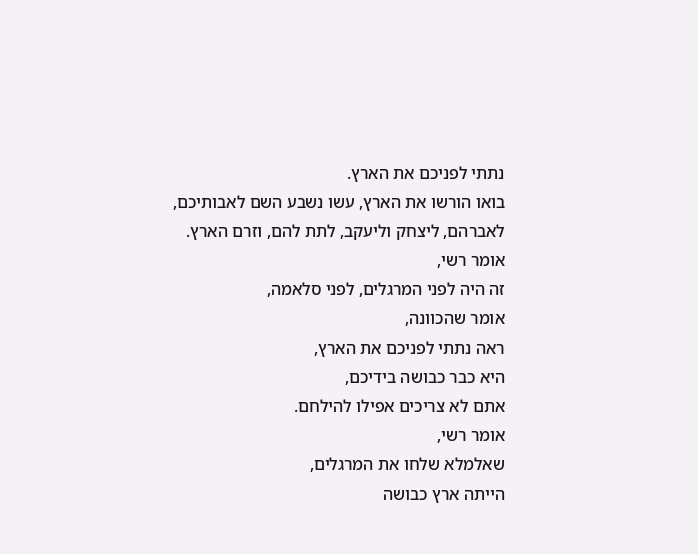נתתי לפניכם את הארץ.
בואו הורשו את הארץ, עשו נשבע השם לאבותיכם,
לאברהם, ליצחק וליעקב, לתת להם, וזרם הארץ.
אומר רשי,
זה היה לפני המרגלים, לפני סלאמה,
אומר שהכוונה,
ראה נתתי לפניכם את הארץ,
היא כבר כבושה בידיכם,
אתם לא צריכים אפילו להילחם.
אומר רשי,
שאלמלא שלחו את המרגלים,
הייתה ארץ כבושה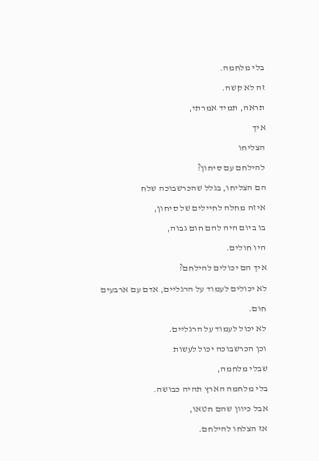בלי מלחמה.
זה לא קשה.
תראה, תמיד אמרתי,
איך
הצליחו
להילחם עם סיחון?
הם הצליחו, בגלל שהכרשבוכה שלח
איזה מחלה לחיילים של סיחון,
בו ביום היה להם חום גבוה,
היו חולים.
איך הם יכולים להילחם?
לא יכולים לעמוד על הרגליים, אדם עם ארבעים חום.
לא יכול לעמוד על הרגליים.
וכן הכרשבוכה יכול לעשות
שבלי מלחמה,
בלי מלחמה הארץ תהיה כבושה.
אבל כיוון שהם חטאו,
אז הצלחו להילחם.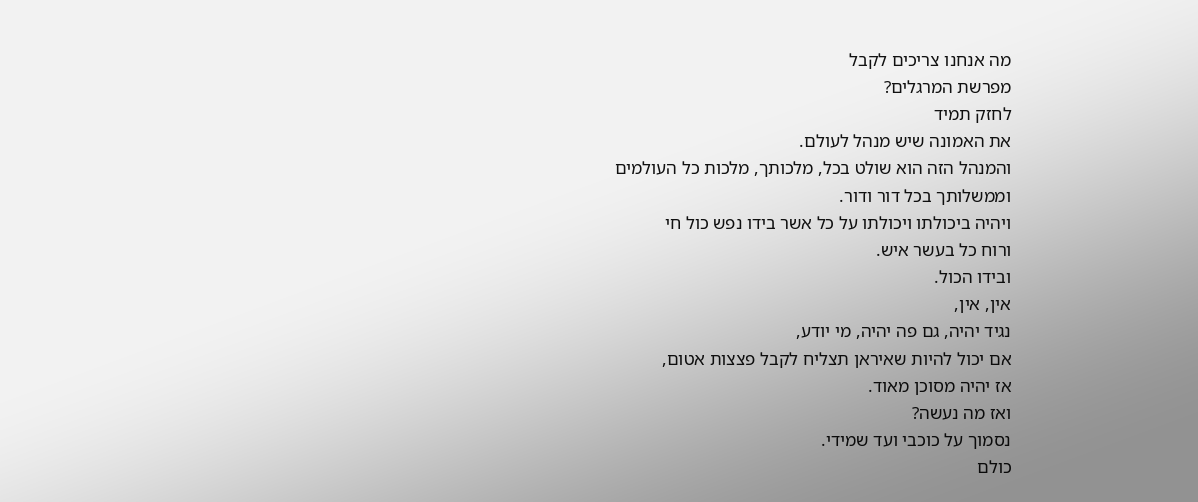מה אנחנו צריכים לקבל
מפרשת המרגלים?
לחזק תמיד
את האמונה שיש מנהל לעולם.
והמנהל הזה הוא שולט בכל, מלכותך, מלכות כל העולמים
וממשלותך בכל דור ודור.
ויהיה ביכולתו ויכולתו על כל אשר בידו נפש כול חי
ורוח כל בעשר איש.
ובידו הכול.
אין, אין,
נגיד יהיה, גם פה יהיה, מי יודע,
אם יכול להיות שאיראן תצליח לקבל פצצות אטום,
אז יהיה מסוכן מאוד.
ואז מה נעשה?
נסמוך על כוכבי ועד שמידי.
כולם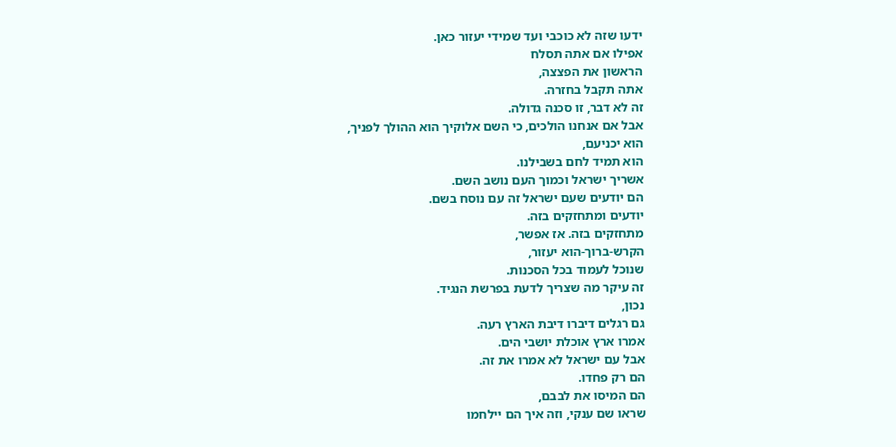ידעו שזה לא כוכבי ועד שמידי יעזור כאן.
אפילו אם אתה תסלח
הראשון את הפצצה,
אתה תקבל בחזרה.
זה לא דבר, זו סכנה גדולה.
אבל אם אנחנו הולכים, כי השם אלוקיך הוא ההולך לפניך,
הוא יכניעם,
הוא תמיד לחם בשבילנו.
אשריך ישראל וכמוך העם נושב השם.
הם יודעים שעם ישראל זה עם נוסח בשם.
יודעים ומתחזקים בזה.
מתחזקים בזה. אז אפשר,
הקרש-ברוך-הוא יעזור,
שנוכל לעמוד בכל הסכנות.
זה עיקר מה שצריך לדעת בפרשת הנגיד.
נכון,
גם רגלים דיברו דיבת הארץ רעה.
אמרו ארץ אוכלת יושבי הים.
אבל עם ישראל לא אמרו את זה.
הם רק פחדו.
הם המיסו את לבבם,
שראו שם ענקי, וזה איך הם יילחמו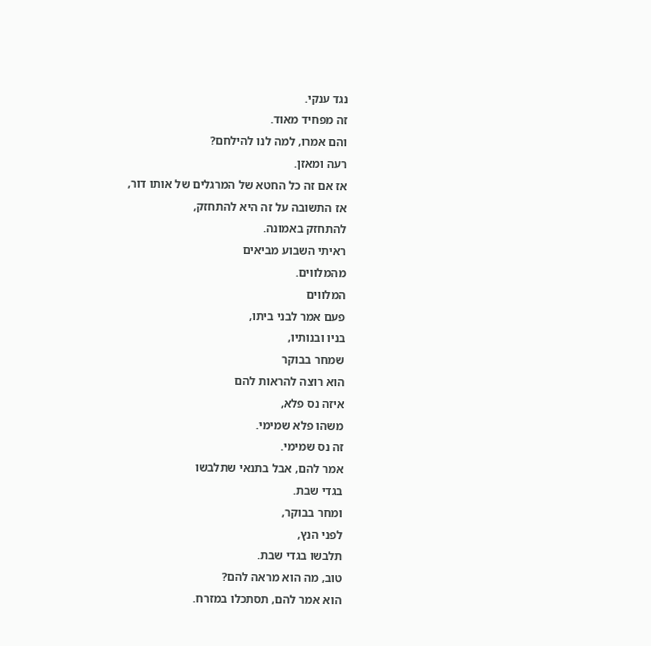נגד ענקי.
זה מפחיד מאוד.
והם אמרו, למה לנו להילחם?
רעה ומאזן.
אז אם זה כל החטא של המרגלים של אותו דור,
אז התשובה על זה היא להתחזק,
להתחזק באמונה.
ראיתי השבוע מביאים
מהמלווים.
המלווים
פעם אמר לבני ביתו,
בניו ובנותיו,
שמחר בבוקר
הוא רוצה להראות להם
איזה נס פלא,
משהו פלא שמימי.
זה נס שמימי.
אמר להם, אבל בתנאי שתלבשו
בגדי שבת.
ומחר בבוקר,
לפני הנץ,
תלבשו בגדי שבת.
טוב, מה הוא מראה להם?
הוא אמר להם, תסתכלו במזרח.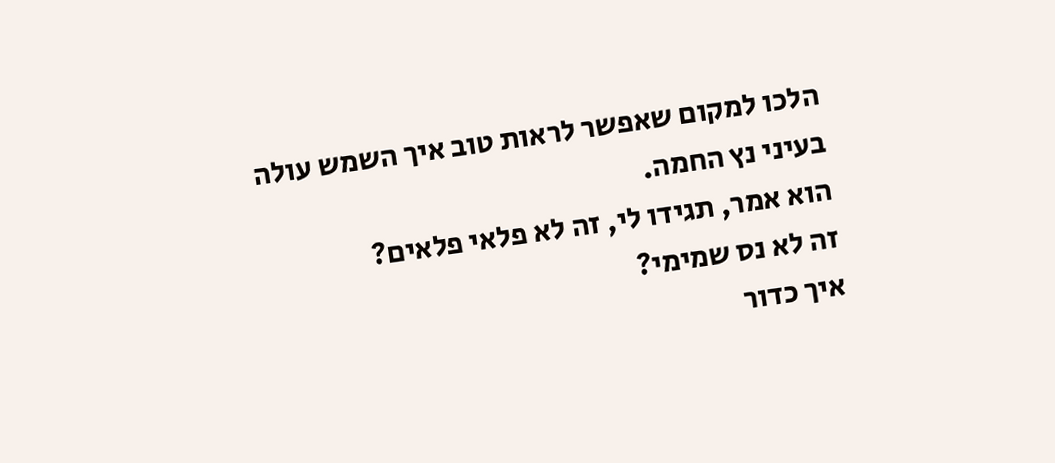הלכו למקום שאפשר לראות טוב איך השמש עולה
בעיני נץ החמה.
הוא אמר, תגידו לי, זה לא פלאי פלאים?
זה לא נס שמימי?
איך כדור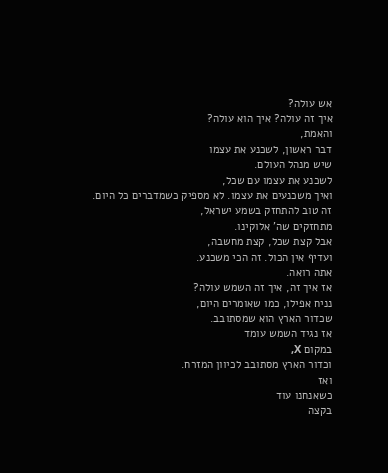אש עולה?
איך זה עולה? איך הוא עולה?
והאמת,
דבר ראשון, לשכנע את עצמו
שיש מנהל העולם.
לשכנע את עצמו עם שכל,
ואיך משכנעים את עצמו. לא מספיק כשמדברים כל היום.
זה טוב להתחזק בשמע ישראל,
מתחזקים שה' אלוקינו.
אבל קצת שכל, קצת מחשבה,
ועדיף אין הכול. זה הכי משכנע.
אתה רואה.
אז איך זה, איך זה השמש עולה?
נניח אפילו, כמו שאומרים היום,
שכדור הארץ הוא שמסתובב.
אז נגיד השמש עומד
במקום X,
וכדור הארץ מסתובב לכיוון המזרח.
ואז
כשאנחנו עוד
בקצה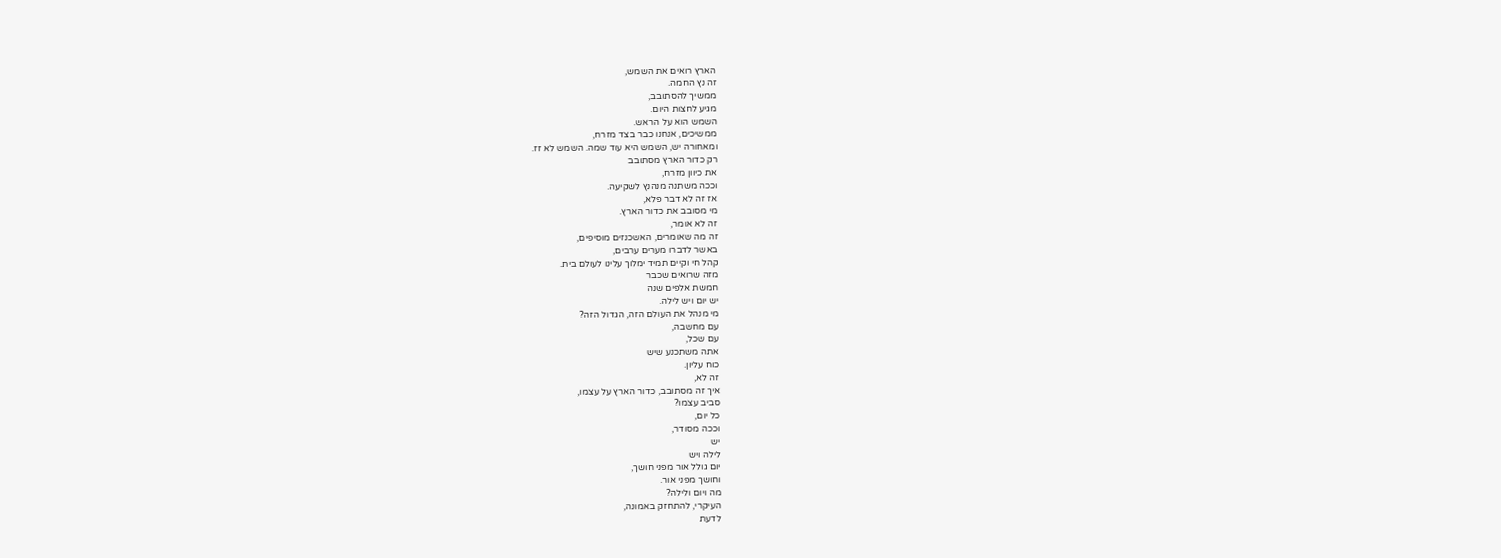הארץ רואים את השמש,
זה נץ החמה.
ממשיך להסתובב,
מגיע לחצות היום.
השמש הוא על הראש.
ממשיכים, אנחנו כבר בצד מזרח,
ומאחורה יש, השמש היא עוד שמה. השמש לא זז.
רק כדור הארץ מסתובב
את כיוון מזרח,
וככה משתנה מנהנץ לשקיעה.
אז זה לא דבר פלא,
מי מסובב את כדור הארץ.
זה לא אומר,
זה מה שאומרים, האשכנזים מוסיפים,
באשר לדברו מערים ערבים,
קהל חי וקיים תמיד ימלוך עלינו לעולם בית.
מזה שרואים שכבר
חמשת אלפים שנה
יש יום ויש לילה.
מי מנהל את העולם הזה, הגדול הזה?
עם מחשבה,
עם שכל,
אתה משתכנע שיש
כוח עליון.
זה לא,
איך זה מסתובב, כדור הארץ על עצמו,
סביב עצמו?
כל יום,
וככה מסודר,
יש
לילה ויש
יום גולל אור מפני חושך,
וחושך מפני אור.
מה ויום ולילה?
העיקרי, להתחזק באמונה,
לדעת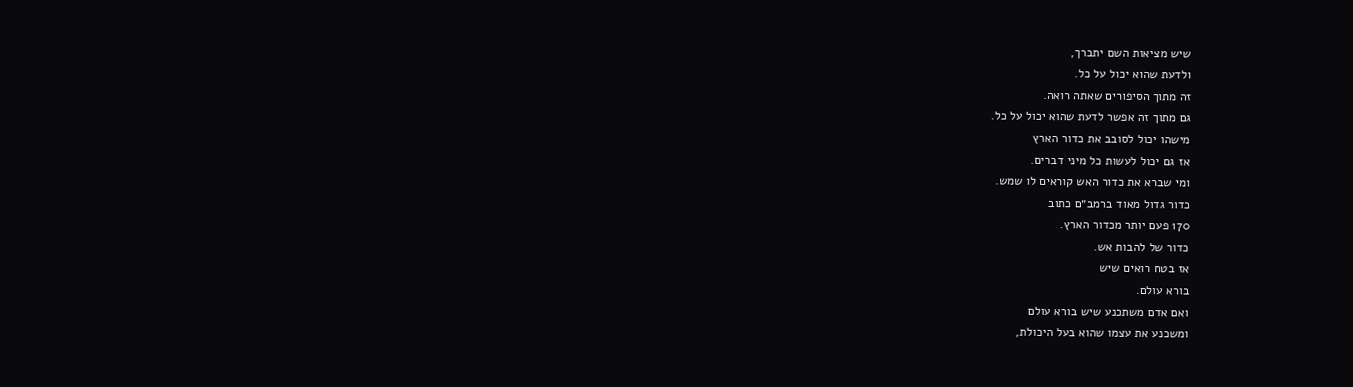שיש מציאות השם יתברך,
ולדעת שהוא יכול על כל.
זה מתוך הסיפורים שאתה רואה.
גם מתוך זה אפשר לדעת שהוא יכול על כל.
מישהו יכול לסובב את כדור הארץ
אז גם יכול לעשות כל מיני דברים.
ומי שברא את כדור האש קוראים לו שמש.
כדור גדול מאוד ברמב״ם כתוב
170 פעם יותר מכדור הארץ.
כדור של להבות אש.
אז בטח רואים שיש
בורא עולם.
ואם אדם משתכנע שיש בורא עולם
ומשכנע את עצמו שהוא בעל היכולת,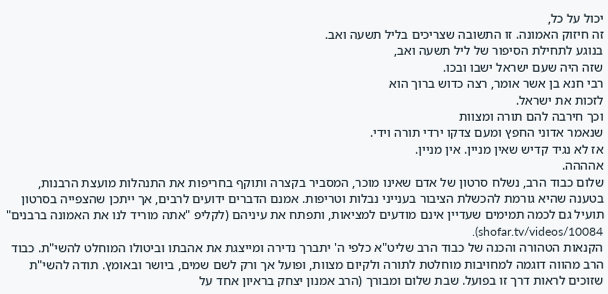יכול על כל,
זה חיזוק האמונה. זו התשובה שצריכים בליל תשעה ואב.
בנוגע לתחילת הסיפור של ליל תשעה ואב,
שזה היה שעם ישראל ישבו ובכו.
רבי חנא בן אשר אומר, רצה כדוש ברוך הוא
לזכות את ישראל.
וכך חירבה להם תורה ומצוות
שנאמר אדוני החפץ ומעם צדקו ירדי תורה וידי.
אז לא נגיד קדיש שאין מניין. אין מניין.
אהההה.
שלום כבוד הרב, נשלח סרטון של אדם שאינו מוכר, המסביר בקצרה ותוקף בחריפות את התנהלות מועצת הרבנות, בטענה שהיא גורמת להכשלת הציבור בענייני נבלות וטריפות. אמנם הדברים ידועים לרבים, אך ייתכן שהצפייה בסרטון תועיל גם לכמה תמימים שעדיין אינם מודעים למציאות, ותפתח את עיניהם (לקליפ "אתה מוריד לנו את האמונה ברבנים" shofar.tv/videos/10084).
הקנאות הטהורה והכנה של כבוד הרב שליט"א כלפי ה' יתברך נדירה ומייצגת את אהבתו וביטולו המוחלט להשי"ת. כבוד הרב מהווה דוגמה למחויבות מוחלטת לתורה ולקיום מצוות, ופועל אך ורק לשם שמים, ביושר ובאומץ. תודה להשי"ת שזוכים לראות דרך זו בפועל. שבת שלום ומבורך (הרב אמנון יצחק בראיון אחד על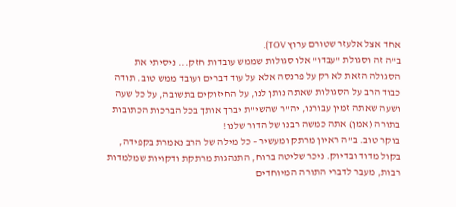אחד אצל אלעזר שטורם ערוץ TOV).
ב"ה זה וסגולת "עבדו" אלו סגולות שממש עובדות חזק... ניסיתי את הסגולה הזאת לא רק על פרנסה אלא על עוד דברים ועובד ממש טוב. תודה כבוד הרב על הסגולות שאתה נותן לנו, על החיזוקים בתשובה, על כל שעה ושעה שאתה זמין עבורנו, יה"ר שהשי"ת יברך אותך בכל הברכות הכתובות בתורה (אמן) אתה כמשה רבנו של הדור שלנו!
בוקר טוב. ב"ה ראיון מרתק ומעשיר – כל מילה של הרב נאמרת בקפידה, בקול מדוד ובדיוק. ניכר שליטה ברוח, התנהגות מרתקת ודקויות שמלמדות רבות, מעבר לדברי התורה המיוחדים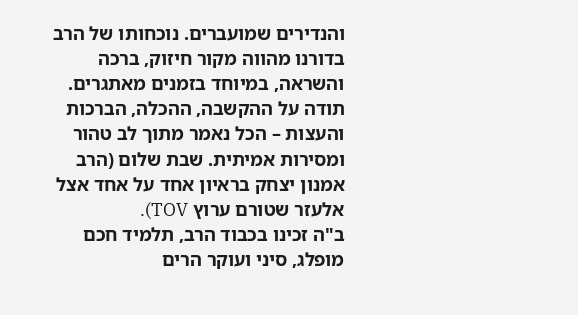והנדירים שמועברים. נוכחותו של הרב בדורנו מהווה מקור חיזוק, ברכה והשראה, במיוחד בזמנים מאתגרים. תודה על ההקשבה, ההכלה, הברכות והעצות – הכל נאמר מתוך לב טהור ומסירות אמיתית. שבת שלום (הרב אמנון יצחק בראיון אחד על אחד אצל אלעזר שטורם ערוץ TOV).
ב"ה זכינו בכבוד הרב, תלמיד חכם מופלג, סיני ועוקר הרים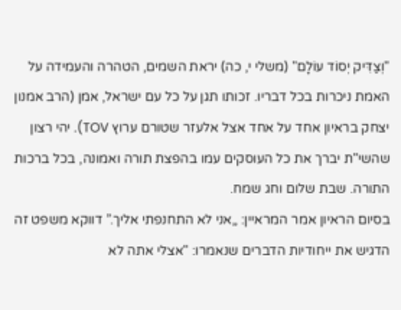"וְצַדִּיק יְסוֹד עוֹלָם" (משלי י, כה) יראת השמים, הטהרה והעמידה על האמת ניכרות בכל דבריו. זכותו תגן על כל עם ישראל, אמן (הרב אמנון יצחק בראיון אחד על אחד אצל אלעזר שטורם ערוץ TOV). יהי רצון שהשי"ת יברך את כל העוסקים עמו בהפצת תורה ואמונה, בכל ברכות התורה. שבת שלום וחג שמח.
בסיום הראיון אמר המראיין: „אני לא התחנפתי אליך.” דווקא משפט זה הדגיש את ייחודיות הדברים שנאמרו: "אצלי אתה לא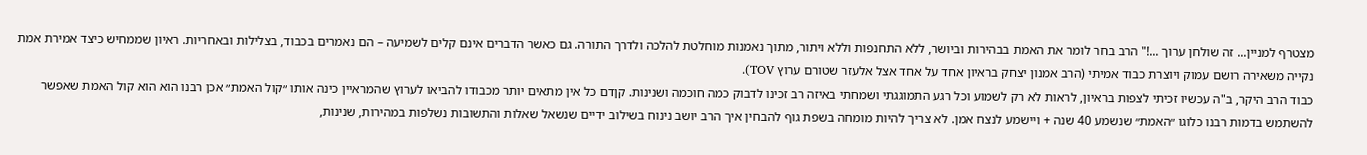מצטרף למניין... זה שולחן ערוך ...!" הרב בחר לומר את האמת בבהירות וביושר, ללא התחנפות וללא ויתור, מתוך נאמנות מוחלטת להלכה ולדרך התורה. גם כאשר הדברים אינם קלים לשמיעה – הם נאמרים בכבוד, בצלילות ובאחריות. ראיון שממחיש כיצד אמירת אמת נקייה משאירה רושם עמוק ויוצרת כבוד אמיתי (הרב אמנון יצחק בראיון אחד על אחד אצל אלעזר שטורם ערוץ TOV).
כבוד הרב היקר, ב"ה עכשיו זכיתי לצפות בראיון, לראות לא רק לשמוע וכל רגע התמוגגתי ושמחתי באיזה רב זכינו לדבוק כמה חוכמה ושנינות. קןדם כל אין מתאים יותר מכבודו להביאו לערוץ שהמראיין כינה אותו ״קול האמת״ אכן רבנו הוא הוא קול האמת שאפשר להשתמש בדמות רבנו כלוגו ״האמת״ שנשמע 40 שנה + ויישמע לנצח אמן. לא צריך להיות מומחה בשפת גוף להבחין איך הרב יושב נינוח בשילוב ידיים שנשאל שאלות והתשובות נשלפות במהירות, שנינות,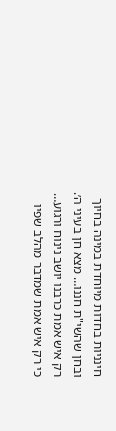חינניות בחדות מיוחדת במינה בחיוך ובחן שהשי"ת חננו… מצא חן בעיני ה׳. רק איש אמת כרבנו יושב נינוח ורגוע… כי רק איש אמת שמדבר מהלב שפיו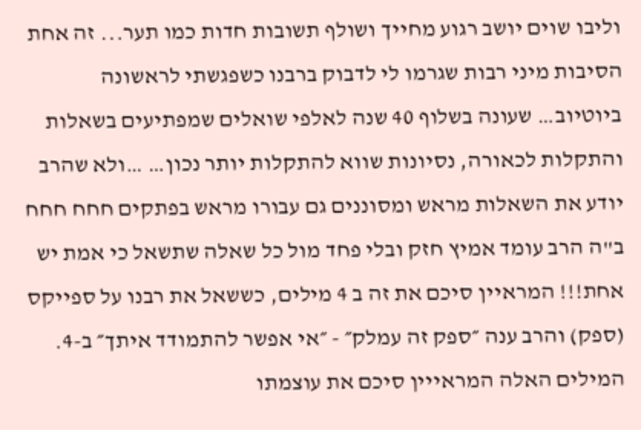וליבו שוים יושב רגוע מחייך ושולף תשובות חדות כמו תער... זה אחת הסיבות מיני רבות שגרמו לי לדבוק ברבנו כשפגשתי לראשונה ביוטיוב… שעונה בשלוף 40 שנה לאלפי שואלים שמפתיעים בשאלות והתקלות לכאורה, נסיונות שווא להתקלות יותר נכון… …ולא שהרב יודע את השאלות מראש ומסוננים גם עבורו מראש בפתקים חחח חחח ב"ה הרב עומד אמיץ חזק ובלי פחד מול כל שאלה שתשאל כי אמת יש אחת!!! המראיין סיכם את זה ב 4 מילים, כששאל את רבנו על ספייקס (ספק) והרב ענה ״ספק זה עמלק״ - ״אי אפשר להתמודד איתך״ ב-4. המילים האלה המראייין סיכם את עוצמתו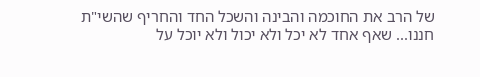של הרב את החוכמה והבינה והשכל החד והחריף שהשי"ת חננו... שאף אחד לא יכל ולא יכול ולא יוכל על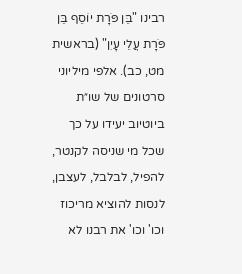רבינו "בֵּן פֹּרָת יוֹסֵף בֵּן פֹּרָת עֲלֵי עָיִן" (בראשית מט, כב). אלפי מיליוני סרטונים של שו״ת ביוטיוב יעידו על כך שכל מי שניסה לקנטר, להפיל, לבלבל, לעצבן, לנסות להוציא מריכוז וכו' וכו' את רבנו לא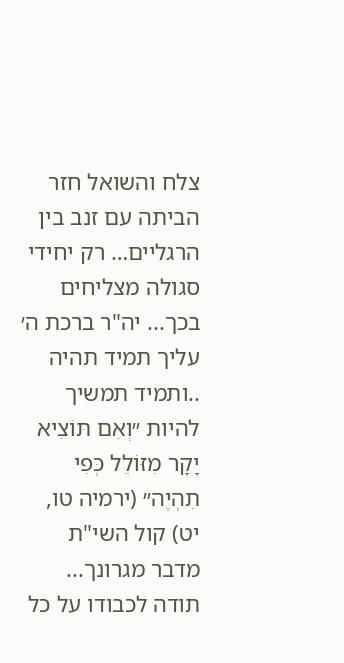צלח והשואל חזר הביתה עם זנב בין הרגליים… רק יחידי סגולה מצליחים בכך... יה"ר ברכת ה׳ עליך תמיד תהיה ..ותמיד תמשיך להיות ״וְאִם תּוֹצִיא יָקָר מִזּוֹלֵל כְּפִי תִהְיֶה״ (ירמיה טו, יט) קול השי"ת מדבר מגרונך... תודה לכבודו על כל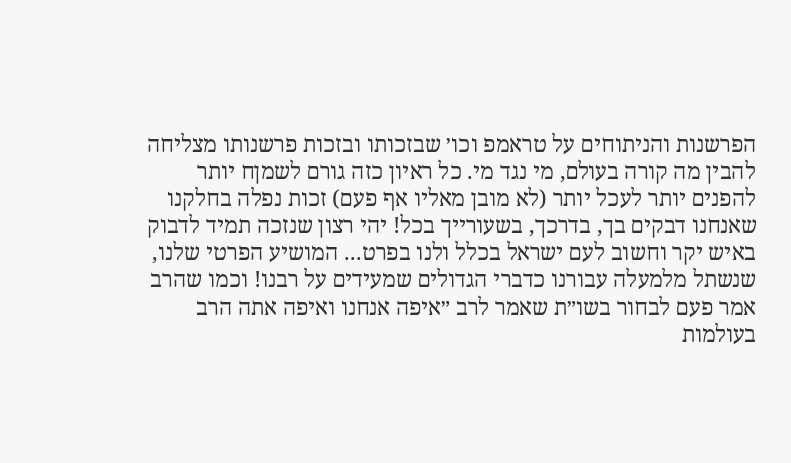הפרשנות והניתוחים על טראמפ וכו׳ שבזכותו ובזכות פרשנותו מצליחה להבין מה קורה בעולם, מי נגד מי. כל ראיון כזה גורם לשמןח יותר להפנים יותר לעכל יותר (לא מובן מאליו אף פעם) זכות נפלה בחלקנו שאנחנו דבקים בך, בדרכך, בשעורייך בכל! יהי רצון שנזכה תמיד לדבוק באיש יקר וחשוב לעם ישראל בכלל ולנו בפרט... המושיע הפרטי שלנו, שנשתל מלמעלה עבורנו כדברי הגדולים שמעידים על רבנו! וכמו שהרב אמר פעם לבחור בשו״ת שאמר לרב ״איפה אנחנו ואיפה אתה הרב בעולמות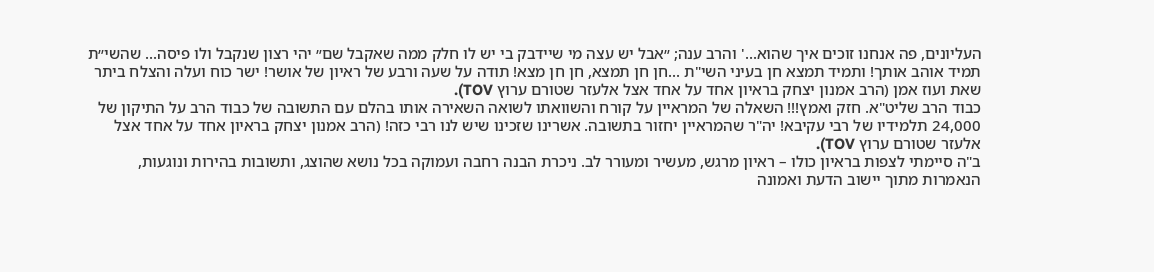העליונים, פה אנחנו זוכים איך שהוא...' והרב ענה; ״אבל יש עצה מי שיידבק בי יש לו חלק ממה שאקבל שם״ יהי רצון שנקבל ולו פיסה... שהשי״ת תמיד אוהב אותך! ותמיד תמצא חן בעיני השי"ת ...חן חן תמצא, חן חן מצא! תודה על שעה ורבע של ראיון של אושר! ישר כוח ועלה והצלח ביתר שאת ועוז אמן (הרב אמנון יצחק בראיון אחד על אחד אצל אלעזר שטורם ערוץ TOV).
כבוד הרב שליט"א. חזק ואמץ!!! השאלה של המראיין על קורח והשוואתו לשואה השאירה אותו בהלם עם התשובה של כבוד הרב על התיקון של 24,000 תלמידיו של רבי עקיבא! יה"ר שהמראיין יחזור בתשובה. אשרינו שזכינו שיש לנו רבי כזה! (הרב אמנון יצחק בראיון אחד על אחד אצל אלעזר שטורם ערוץ TOV).
ב"ה סיימתי לצפות בראיון כולו – ראיון מרגש, מעשיר ומעורר לב. ניכרת הבנה רחבה ועמוקה בכל נושא שהוצג, ותשובות בהירות ונוגעות, הנאמרות מתוך יישוב הדעת ואמונה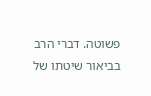פשוטה. דברי הרב בביאור שיטתו של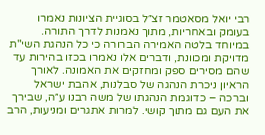רבי יואל מסאטמר זצ״ל בסוגיית הציונות נאמרו בעומק ובאחריות, מתוך נאמנות לדרך התורה. במיוחד בלטה האמירה הברורה כי כל הנהגת השי"ת מדויקת ומכוונת, ודברים אלו נאמרו בכזו בהירות עד שהם מסירים ספק ומחזקים את האמונה. לאורך הראיון ניכרת הנהגה של סבלנות, אהבת ישראל וברכה – כדוגמת הנהגתו של משה רבנו ע״ה, שבירך את העם גם מתוך קושי. למרות אתגרים ומניעות, הרב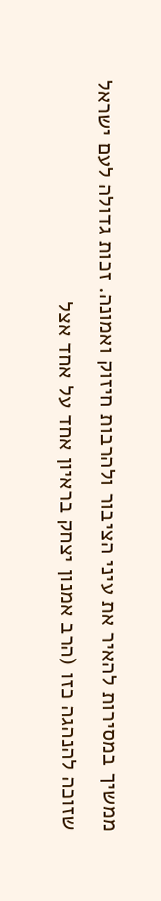ממשיך במסירות להאיר את עיני הציבור ולהרבות חיזוק ואמונה. זכות גדולה לעם ישראל שזוכה להנהגה כזו (הרב אמנון יצחק בראיון אחד על אחד אצל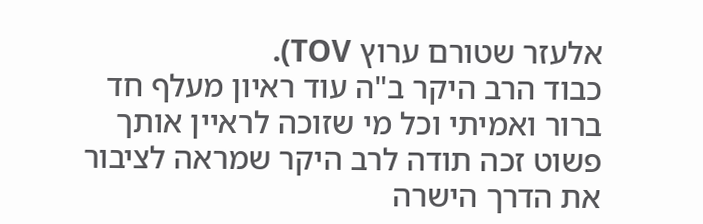אלעזר שטורם ערוץ TOV).
כבוד הרב היקר ב"ה עוד ראיון מעלף חד ברור ואמיתי וכל מי שזוכה לראיין אותך פשוט זכה תודה לרב היקר שמראה לציבור את הדרך הישרה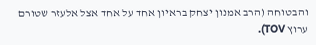והבטוחה (הרב אמנון יצחק בראיון אחד על אחד אצל אלעזר שטורם ערוץ TOV).